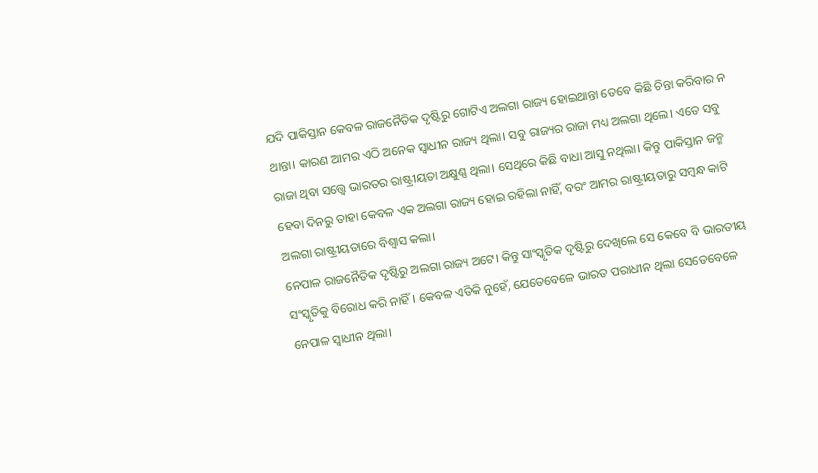ଯଦି ପାକିସ୍ତାନ କେବଳ ରାଜନୈତିକ ଦୃଷ୍ଟିରୁ ଗୋଟିଏ ଅଲଗା ରାଜ୍ୟ ହୋଇଥାନ୍ତା ତେବେ କିଛି ଚିନ୍ତା କରିବାର ନ ଥାନ୍ତା। କାରଣ ଆମର ଏଠି ଅନେକ ସ୍ୱାଧୀନ ରାଜ୍ୟ ଥିଲା। ସବୁ ରାଜ୍ୟର ରାଜା ମଧ୍ୟ ଅଲଗା ଥିଲେ। ଏତେ ସବୁ ରାଜା ଥିବା ସତ୍ତ୍ୱେ ଭାରତର ରାଷ୍ଟ୍ରୀୟତା ଅକ୍ଷୁଣ୍ଣ ଥିଲା। ସେଥିରେ କିଛି ବାଧା ଆସୁ ନଥିଲା। କିନ୍ତୁ ପାକିସ୍ତାନ ଜନ୍ମ ହେବା ଦିନରୁ ତାହା କେବଳ ଏକ ଅଲଗା ରାଜ୍ୟ ହୋଇ ରହିଲା ନାହିଁ, ବରଂ ଆମର ରାଷ୍ଟ୍ରୀୟତାରୁ ସମ୍ବନ୍ଧ କାଟି ଅଲଗା ରାଷ୍ଟ୍ରୀୟତାରେ ବିଶ୍ୱାସ କଲା।
ନେପାଳ ରାଜନୈତିକ ଦୃଷ୍ଟିରୁ ଅଲଗା ରାଜ୍ୟ ଅଟେ। କିନ୍ତୁ ସାଂସ୍କୃତିକ ଦୃଷ୍ଟିରୁ ଦେଖିଲେ ସେ କେବେ ବି ଭାରତୀୟ ସଂସ୍କୃତିକୁ ବିରୋଧ କରି ନାହିଁ। କେବଳ ଏତିକି ନୁହେଁ, ଯେତେବେଳେ ଭାରତ ପରାଧୀନ ଥିଲା ସେତେବେଳେ ନେପାଳ ସ୍ୱାଧୀନ ଥିଲା।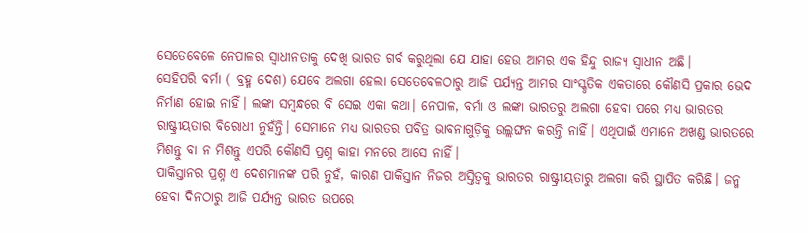ସେତେବେଳେ ନେପାଳର ସ୍ୱାଧୀନତାକୁ ଦେଖି ଭାରତ ଗର୍ବ କରୁଥିଲା ଯେ ଯାହା ହେଉ ଆମର ଏକ ହିନ୍ଦୁ ରାଜ୍ୟ ସ୍ୱାଧୀନ ଅଛି।
ସେହିପରି ବର୍ମା ( ବ୍ରହ୍ମ ଦେଶ) ଯେବେ ଅଲଗା ହେଲା ସେତେବେଳଠାରୁ ଆଜି ପର୍ଯ୍ୟନ୍ତ ଆମର ସାଂସ୍କୃତିକ ଏକତାରେ କୌଣସି ପ୍ରକାର ଭେଦ ନିର୍ମାଣ ହୋଇ ନାହିଁ। ଲଙ୍କା ସମ୍ବନ୍ଧରେ ବି ସେଇ ଏକା କଥା। ନେପାଳ, ବର୍ମା ଓ ଲଙ୍କା ଭାରତରୁ ଅଲଗା ହେବା ପରେ ମଧ୍ୟ ଭାରତର ରାଷ୍ଟ୍ରୀୟତାର ବିରୋଧୀ ନୁହଁନ୍ତି। ସେମାନେ ମଧ୍ୟ ଭାରତର ପବିତ୍ର ଭାବନାଗୁଡ଼ିକୁ ଉଲ୍ଲଙ୍ଘନ କରନ୍ତି ନାହିଁ। ଏଥିପାଇଁ ଏମାନେ ଅଖଣ୍ଡ ଭାରତରେ ମିଶନ୍ତୁ ବା ନ ମିଶନ୍ତୁ ଏପରି କୌଣସି ପ୍ରଶ୍ନ କାହା ମନରେ ଆସେ ନାହିଁ।
ପାକିସ୍ତାନର ପ୍ରଶ୍ନ ଏ ଦେଶମାନଙ୍କ ପରି ନୁହଁ, କାରଣ ପାକିସ୍ତାନ ନିଜର ଅସ୍ତିତ୍ୱକୁ ଭାରତର ରାଷ୍ଟ୍ରୀୟତାରୁ ଅଲଗା କରି ସ୍ଥାପିତ କରିଛି। ଜନ୍ମ ହେବା ଦିନଠାରୁ ଆଜି ପର୍ଯ୍ୟନ୍ତ ଭାରତ ଉପରେ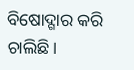ବିଷୋଦ୍ଗାର କରି ଚାଲିଛି।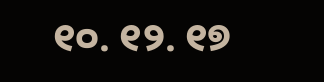୧୦. ୧୨. ୧୭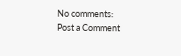No comments:
Post a Comment